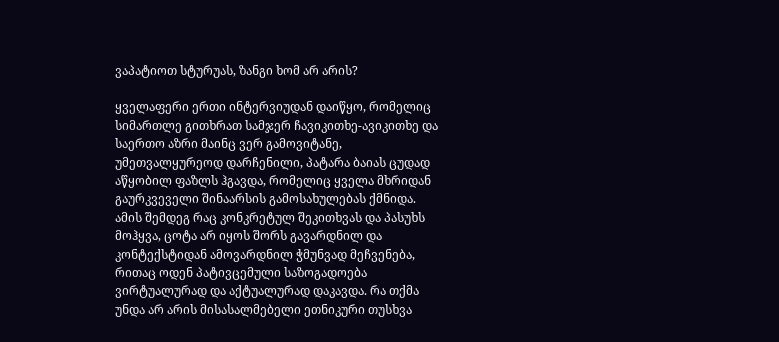ვაპატიოთ სტურუას, ზანგი ხომ არ არის?

ყველაფერი ერთი ინტერვიუდან დაიწყო, რომელიც სიმართლე გითხრათ სამჯერ ჩავიკითხე-ავიკითხე და საერთო აზრი მაინც ვერ გამოვიტანე, უმეთვალყურეოდ დარჩენილი, პატარა ბაიას ცუდად აწყობილ ფაზლს ჰგავდა, რომელიც ყველა მხრიდან გაურკვეველი შინაარსის გამოსახულებას ქმნიდა.
ამის შემდეგ რაც კონკრეტულ შეკითხვას და პასუხს მოჰყვა, ცოტა არ იყოს შორს გავარდნილ და კონტექსტიდან ამოვარდნილ ჭმუნვად მეჩვენება, რითაც ოდენ პატივცემული საზოგადოება ვირტუალურად და აქტუალურად დაკავდა. რა თქმა უნდა არ არის მისასალმებელი ეთნიკური თუსხვა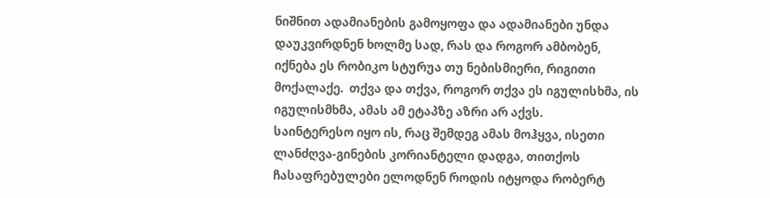ნიშნით ადამიანების გამოყოფა და ადამიანები უნდა დაუკვირდნენ ხოლმე სად, რას და როგორ ამბობენ, იქნება ეს რობიკო სტურუა თუ ნებისმიერი, რიგითი მოქალაქე.  თქვა და თქვა, როგორ თქვა ეს იგულისხმა, ის იგულისმხმა, ამას ამ ეტაპზე აზრი არ აქვს.
საინტერესო იყო ის, რაც შემდეგ ამას მოჰყვა, ისეთი ლანძღვა-გინების კორიანტელი დადგა, თითქოს ჩასაფრებულები ელოდნენ როდის იტყოდა რობერტ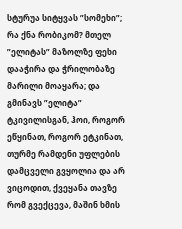სტურუა სიტყვას ”სომეხი”; რა ქნა რობიკომ? მთელ ”ელიტას” მაზოლზე ფეხი დააჭირა და ჭრილობაზე მარილი მოაყარა; და გმინავს ”ელიტა” ტკივილისგან, ჰოი, როგორ ეწყინათ, როგორ ეტკინათ, თურმე რამდენი უფლების დამცველი გვყოლია და არ ვიცოდით, ქვეყანა თავზე რომ გვექცევა, მაშინ ხმის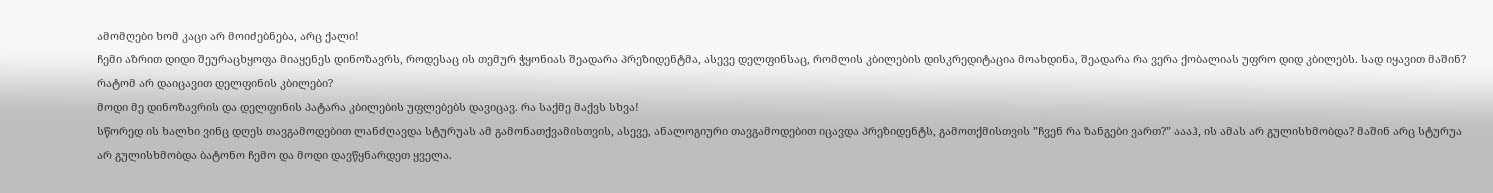ამომღები ხომ კაცი არ მოიძებნება, არც ქალი!
ჩემი აზრით დიდი შეურაცხყოფა მიაყენეს დინოზავრს, როდესაც ის თემურ ჭყონიას შეადარა პრეზიდენტმა, ასევე დელფინსაც, რომლის კბილების დისკრედიტაცია მოახდინა, შეადარა რა ვერა ქობალიას უფრო დიდ კბილებს. სად იყავით მაშინ? რატომ არ დაიცავით დელფინის კბილები?
მოდი მე დინოზავრის და დელფინის პატარა კბილების უფლებებს დავიცავ. რა საქმე მაქვს სხვა!
სწორედ ის ხალხი ვინც დღეს თავგამოდებით ლანძღავდა სტურუას ამ გამონათქვამისთვის, ასევე, ანალოგიური თავგამოდებით იცავდა პრეზიდენტს, გამოთქმისთვის ”ჩვენ რა ზანგები ვართ?” აააჰ, ის ამას არ გულისხმობდა? მაშინ არც სტურუა არ გულისხმობდა ბატონო ჩემო და მოდი დავწყნარდეთ ყველა.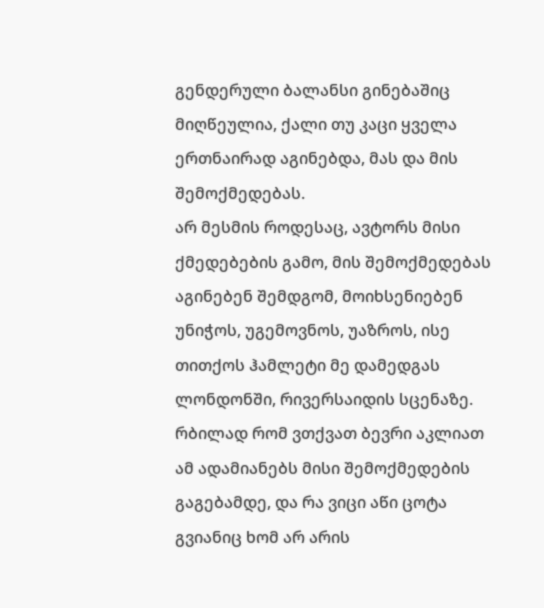გენდერული ბალანსი გინებაშიც მიღწეულია, ქალი თუ კაცი ყველა ერთნაირად აგინებდა, მას და მის შემოქმედებას.
არ მესმის როდესაც, ავტორს მისი ქმედებების გამო, მის შემოქმედებას აგინებენ შემდგომ, მოიხსენიებენ უნიჭოს, უგემოვნოს, უაზროს, ისე თითქოს ჰამლეტი მე დამედგას ლონდონში, რივერსაიდის სცენაზე.
რბილად რომ ვთქვათ ბევრი აკლიათ ამ ადამიანებს მისი შემოქმედების გაგებამდე, და რა ვიცი აწი ცოტა გვიანიც ხომ არ არის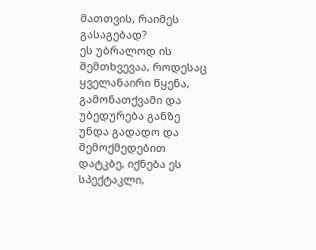მათთვის, რაიმეს გასაგებად?
ეს უბრალოდ ის შემთხვევაა, როდესაც ყველანაირი წყენა, გამონათქვამი და უბედურება განზე უნდა გადადო და შემოქმედებით დატკბე, იქნება ეს სპექტაკლი,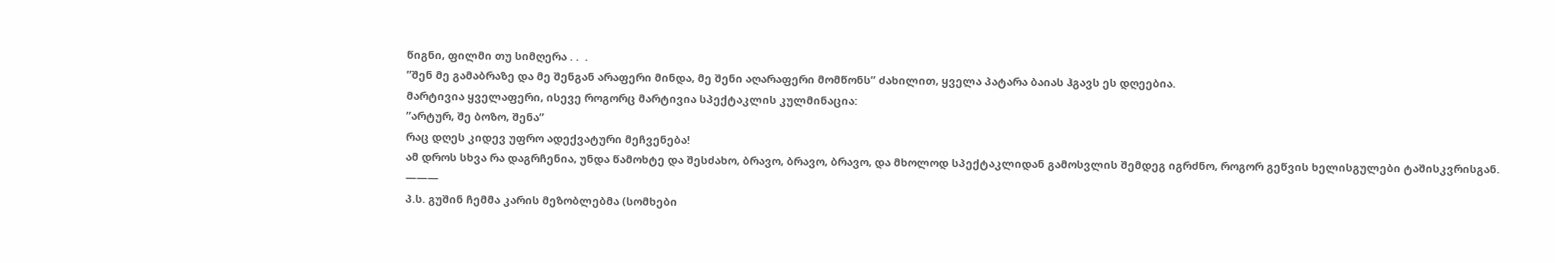წიგნი, ფილმი თუ სიმღერა . .  .
”შენ მე გამაბრაზე და მე შენგან არაფერი მინდა, მე შენი აღარაფერი მომწონს” ძახილით, ყველა პატარა ბაიას ჰგავს ეს დღეებია.
მარტივია ყველაფერი, ისევე როგორც მარტივია სპექტაკლის კულმინაცია:
”არტურ, შე ბოზო, შენა”
რაც დღეს კიდევ უფრო ადექვატური მეჩვენება!
ამ დროს სხვა რა დაგრჩენია, უნდა წამოხტე და შესძახო, ბრავო, ბრავო, ბრავო, და მხოლოდ სპექტაკლიდან გამოსვლის შემდეგ იგრძნო, როგორ გეწვის ხელისგულები ტაშისკვრისგან.
———
პ.ს. გუშინ ჩემმა კარის მეზობლებმა (სომხები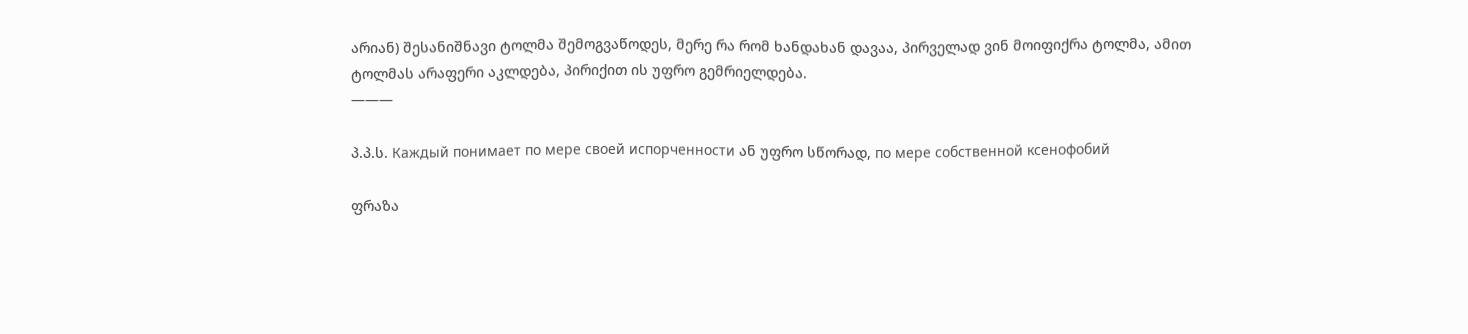არიან) შესანიშნავი ტოლმა შემოგვაწოდეს, მერე რა რომ ხანდახან დავაა, პირველად ვინ მოიფიქრა ტოლმა, ამით ტოლმას არაფერი აკლდება, პირიქით ის უფრო გემრიელდება.
———

პ.პ.ს. Каждый понимает по мере своей испорченности ან უფრო სწორად, по мере собственной ксенофобий

ფრაზა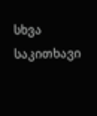სხვა საკითხავი